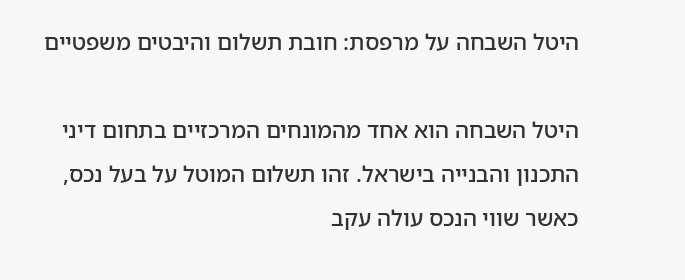היטל השבחה על מרפסת: חובת תשלום והיבטים משפטיים

היטל השבחה הוא אחד מהמונחים המרכזיים בתחום דיני התכנון והבנייה בישראל. זהו תשלום המוטל על בעל נכס, כאשר שווי הנכס עולה עקב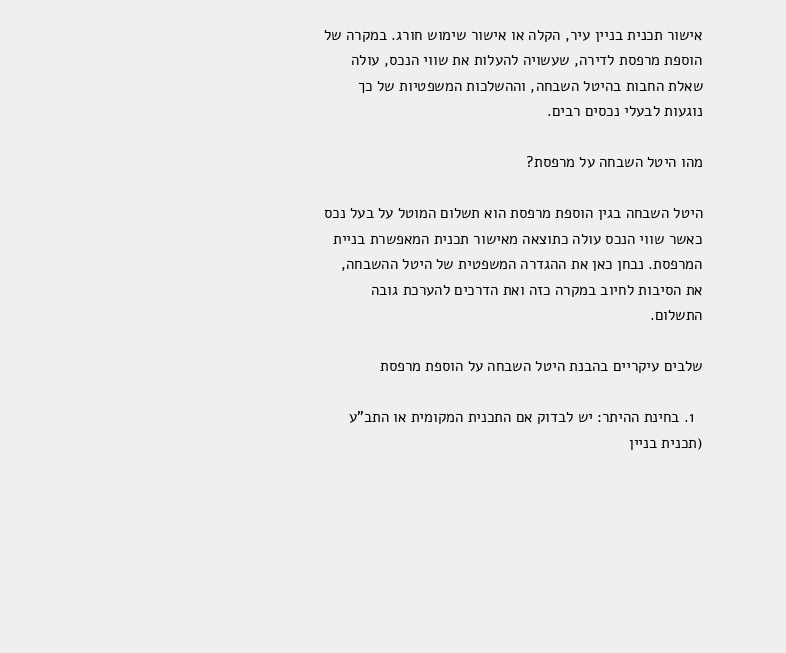אישור תכנית בניין עיר, הקלה או אישור שימוש חורג. במקרה של הוספת מרפסת לדירה, שעשויה להעלות את שווי הנכס, עולה שאלת החבות בהיטל השבחה, וההשלכות המשפטיות של כך נוגעות לבעלי נכסים רבים.

מהו היטל השבחה על מרפסת?

היטל השבחה בגין הוספת מרפסת הוא תשלום המוטל על בעל נכס כאשר שווי הנכס עולה כתוצאה מאישור תכנית המאפשרת בניית המרפסת. נבחן כאן את ההגדרה המשפטית של היטל ההשבחה, את הסיבות לחיוב במקרה כזה ואת הדרכים להערכת גובה התשלום.

שלבים עיקריים בהבנת היטל השבחה על הוספת מרפסת

  1. בחינת ההיתר: יש לבדוק אם התכנית המקומית או התב"ע (תכנית בניין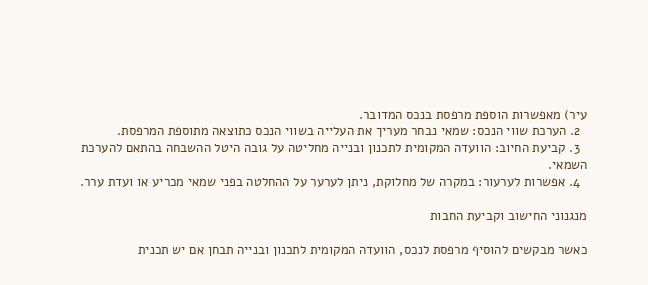עיר) מאפשרות הוספת מרפסת בנכס המדובר.
  2. הערכת שווי הנכס: שמאי נבחר מעריך את העלייה בשווי הנכס כתוצאה מתוספת המרפסת.
  3. קביעת החיוב: הוועדה המקומית לתכנון ובנייה מחליטה על גובה היטל ההשבחה בהתאם להערכת השמאי.
  4. אפשרות לערעור: במקרה של מחלוקת, ניתן לערער על ההחלטה בפני שמאי מכריע או ועדת ערר.

מנגנוני החישוב וקביעת החבות

כאשר מבקשים להוסיף מרפסת לנכס, הוועדה המקומית לתכנון ובנייה תבחן אם יש תכנית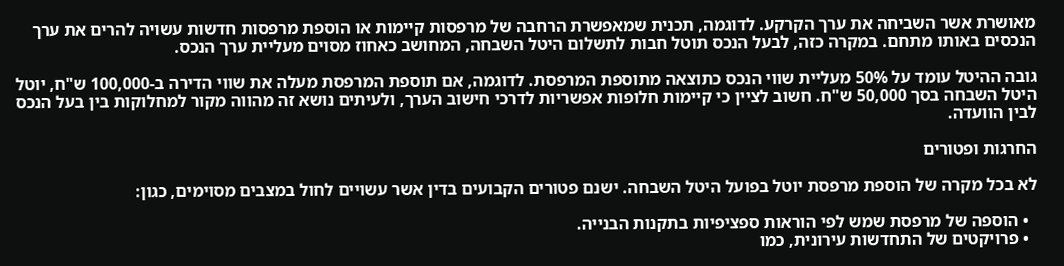מאושרת אשר השביחה את ערך הקרקע. לדוגמה, תכנית שמאפשרת הרחבה של מרפסות קיימות או הוספת מרפסות חדשות עשויה להרים את ערך הנכסים באותו מתחם. במקרה כזה, לבעל הנכס תוטל חבות לתשלום היטל השבחה, המחושב כאחוז מסוים מעליית ערך הנכס.

גובה ההיטל עומד על 50% מעליית שווי הנכס כתוצאה מתוספת המרפסת. לדוגמה, אם תוספת המרפסת מעלה את שווי הדירה ב-100,000 ש"ח, יוטל היטל השבחה בסך 50,000 ש"ח. חשוב לציין כי קיימות חלופות אפשריות לדרכי חישוב הערך, ולעיתים נושא זה מהווה מקור למחלוקות בין בעל הנכס לבין הוועדה.

החרגות ופטורים

לא בכל מקרה של הוספת מרפסת יוטל בפועל היטל השבחה. ישנם פטורים הקבועים בדין אשר עשויים לחול במצבים מסוימים, כגון:

  • הוספה של מרפסת שמש לפי הוראות ספציפיות בתקנות הבנייה.
  • פרויקטים של התחדשות עירונית, כמו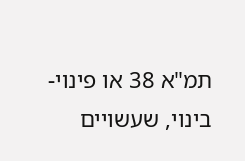תמ"א 38 או פינוי-בינוי, שעשויים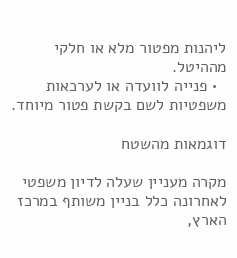ליהנות מפטור מלא או חלקי מההיטל.
  • פנייה לוועדה או לערכאות משפטיות לשם בקשת פטור מיוחד.

דוגמאות מהשטח

מקרה מעניין שעלה לדיון משפטי לאחרונה כלל בניין משותף במרכז הארץ,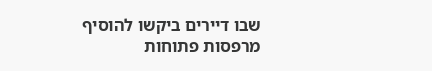שבו דיירים ביקשו להוסיף מרפסות פתוחות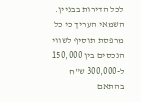לכל הדירות בבניין. השמאי העריך כי כל מרפסת תוסיף לשווי הנכסים בין 150,000 ל-300,000 ש"ח בהתאם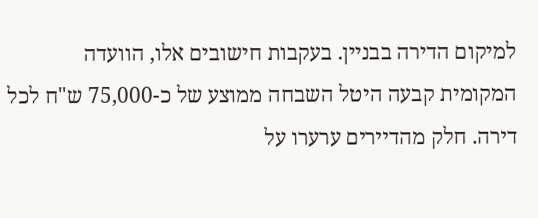למיקום הדירה בבניין. בעקבות חישובים אלו, הוועדה המקומית קבעה היטל השבחה ממוצע של כ-75,000 ש"ח לכל דירה. חלק מהדיירים ערערו על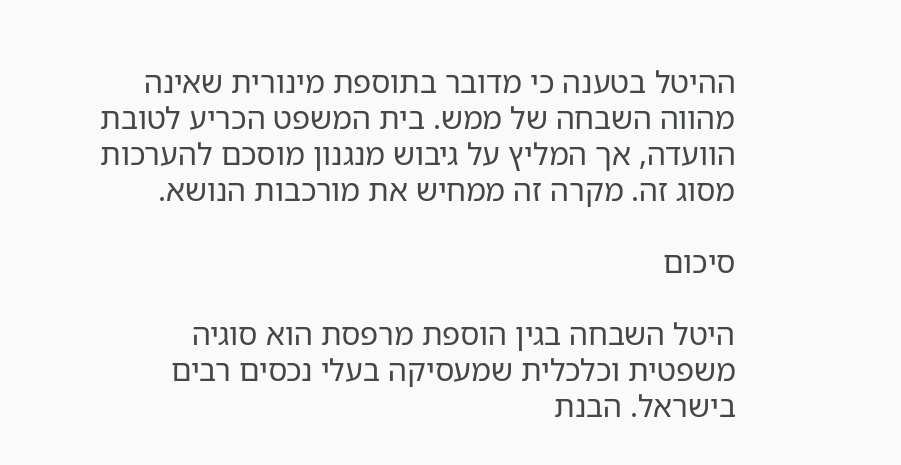ההיטל בטענה כי מדובר בתוספת מינורית שאינה מהווה השבחה של ממש. בית המשפט הכריע לטובת הוועדה, אך המליץ על גיבוש מנגנון מוסכם להערכות מסוג זה. מקרה זה ממחיש את מורכבות הנושא.

סיכום

היטל השבחה בגין הוספת מרפסת הוא סוגיה משפטית וכלכלית שמעסיקה בעלי נכסים רבים בישראל. הבנת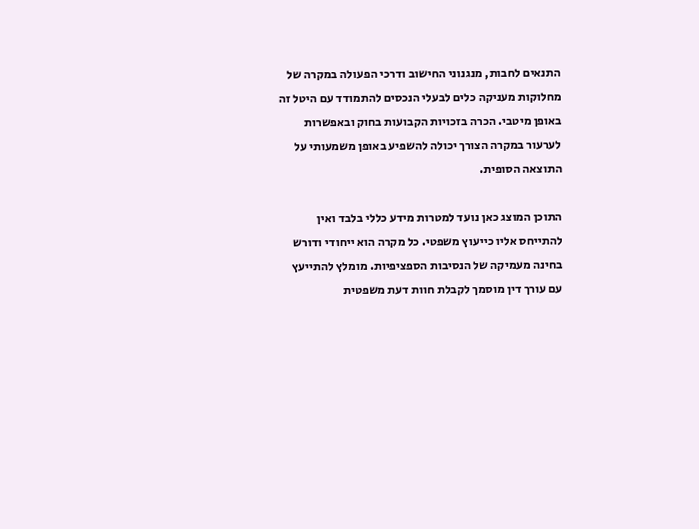התנאים לחבות, מנגנוני החישוב ודרכי הפעולה במקרה של מחלוקות מעניקה כלים לבעלי הנכסים להתמודד עם היטל זה באופן מיטבי. הכרה בזכויות הקבועות בחוק ובאפשרות לערעור במקרה הצורך יכולה להשפיע באופן משמעותי על התוצאה הסופית.

התוכן המוצג כאן נועד למטרות מידע כללי בלבד ואין להתייחס אליו כייעוץ משפטי. כל מקרה הוא ייחודי ודורש בחינה מעמיקה של הנסיבות הספציפיות. מומלץ להתייעץ עם עורך דין מוסמך לקבלת חוות דעת משפטית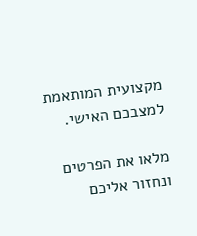מקצועית המותאמת למצבכם האישי.

מלאו את הפרטים ונחזור אליכם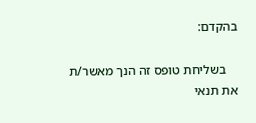בהקדם:

    בשליחת טופס זה הנך מאשר/ת את תנאי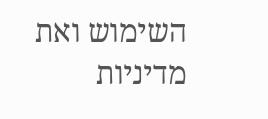השימוש ואת מדיניות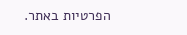הפרטיות באתר.